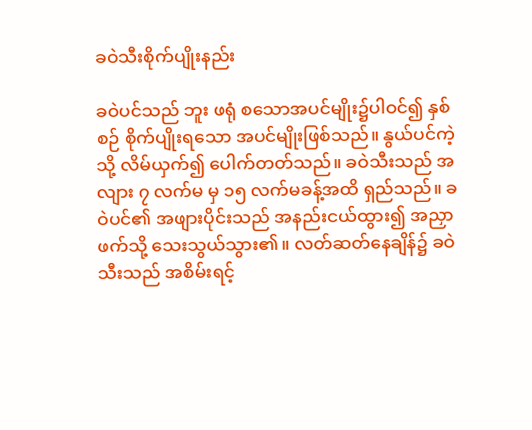ခဝဲသီးစိုက်ပျိုးနည်း

ခဝဲပင်သည် ဘူး ဖရုံ စသောအပင်မျိုး၌ပါဝင်၍ နှစ်စဉ် စိုက်ပျိုးရသော အပင်မျိုးဖြစ်သည်။ နွယ်ပင်ကဲ့သို့ လိမ်ယှက်၍ ပေါက်တတ်သည်။ ခဝဲသီးသည် အလျား ၇ လက်မ မှ ၁၅ လက်မခန့်အထိ ရှည်သည်။ ခဝဲပင်၏ အဖျားပိုင်းသည် အနည်းငယ်ထွား၍ အညှာဖက်သို့ သေးသွယ်သွား၏။ လတ်ဆတ်နေချိန်၌ ခဝဲသီးသည် အစိမ်းရင့်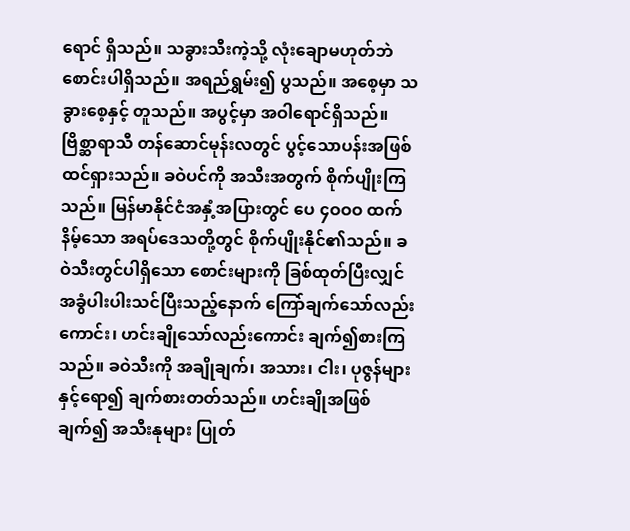ရောင် ရှိသည်။ သခွားသီးကဲ့သို့ လုံးချောမဟုတ်ဘဲ စောင်းပါရှိသည်။ အရည်ရွှမ်း၍ ပွသည်။ အစေ့မှာ သခွားစေ့နှင့် တူသည်။ အပွင့်မှာ အဝါရောင်ရှိသည်။ ဗြိစ္ဆာရာသီ တန်ဆောင်မုန်းလတွင် ပွင့်သောပန်းအဖြစ် ထင်ရှားသည်။ ခဝဲပင်ကို အသီးအတွက် စိုက်ပျိုးကြသည်။ မြန်မာနိုင်ငံအနှံ့အပြားတွင် ပေ ၄ဝဝဝ ထက်နိမ့်သော အရပ်ဒေသတို့တွင် စိုက်ပျိုးနိုင်၏သည်။ ခဝဲသီးတွင်ပါရှိသော စောင်းများကို ခြစ်ထုတ်ပြီးလျှင် အခွံပါးပါးသင်ပြီးသည့်နောက် ကြော်ချက်သော်လည်းကောင်း၊ ဟင်းချိုသော်လည်းကောင်း ချက်၍စားကြသည်။ ခဝဲသီးကို အချိုချက်၊ အသား၊ ငါး၊ ပုဇွန်များနှင့်ရော၍ ချက်စားတတ်သည်။ ဟင်းချိုအဖြစ်ချက်၍ အသီးနုများ ပြုတ်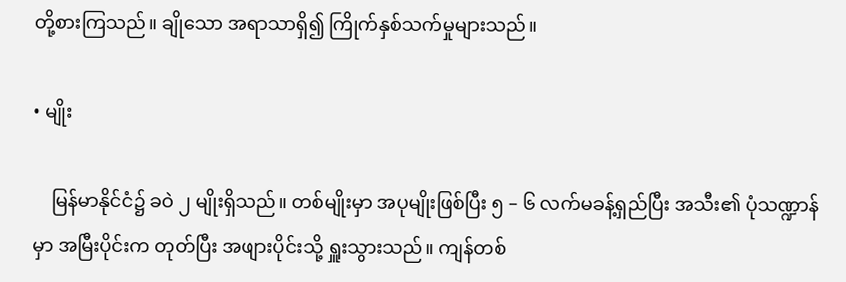တို့စားကြသည်။ ချိုသော အရာသာရှိ၍ ကြိုက်နှစ်သက်မှုများသည်။

• မျိုး

    မြန်မာနိုင်ငံ၌ ခဝဲ ၂ မျိုးရှိသည်။ တစ်မျိုးမှာ အပုမျိုးဖြစ်ပြီး ၅ – ၆ လက်မခန့်ရှည်ပြီး အသီး၏ ပုံသဏ္ဍာန်မှာ အမြီးပိုင်းက တုတ်ပြီး အဖျားပိုင်းသို့ ရှူးသွားသည်။ ကျန်တစ်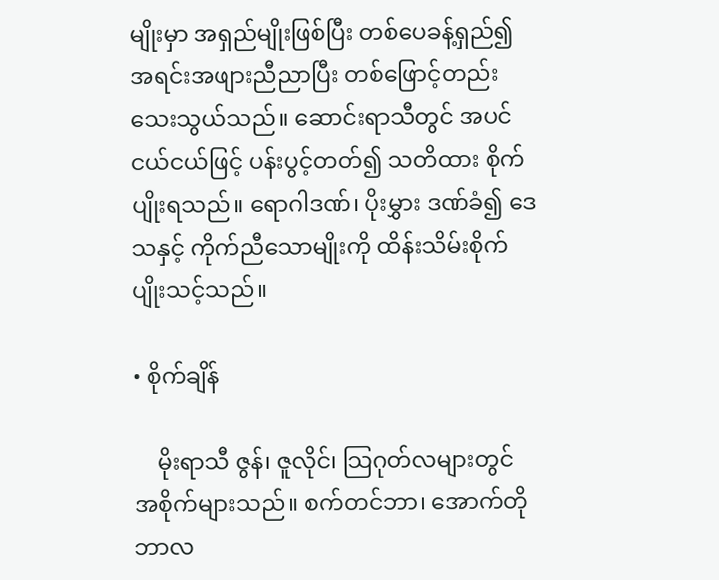မျိုးမှာ အရှည်မျိုးဖြစ်ပြီး တစ်ပေခန့်ရှည်၍ အရင်းအဖျားညီညာပြီး တစ်ဖြောင့်တည်းသေးသွယ်သည်။ ဆောင်းရာသီတွင် အပင်ငယ်ငယ်ဖြင့် ပန်းပွင့်တတ်၍ သတိထား စိုက်ပျိုးရသည်။ ရောဂါဒဏ်၊ ပိုးမွှား ဒဏ်ခံ၍ ဒေသနှင့် ကိုက်ညီသောမျိုးကို ထိန်းသိမ်းစိုက်ပျိုးသင့်သည်။

• စိုက်ချိန်

    မိုးရာသီ ဇွန်၊ ဇူလိုင်၊ သြဂုတ်လများတွင် အစိုက်များသည်။ စက်တင်ဘာ၊ အောက်တိုဘာလ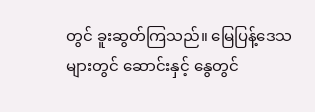တွင် ခူးဆွတ်ကြသည်။ မြေပြန့်ဒေသများတွင် ဆောင်းနှင့် နွေတွင်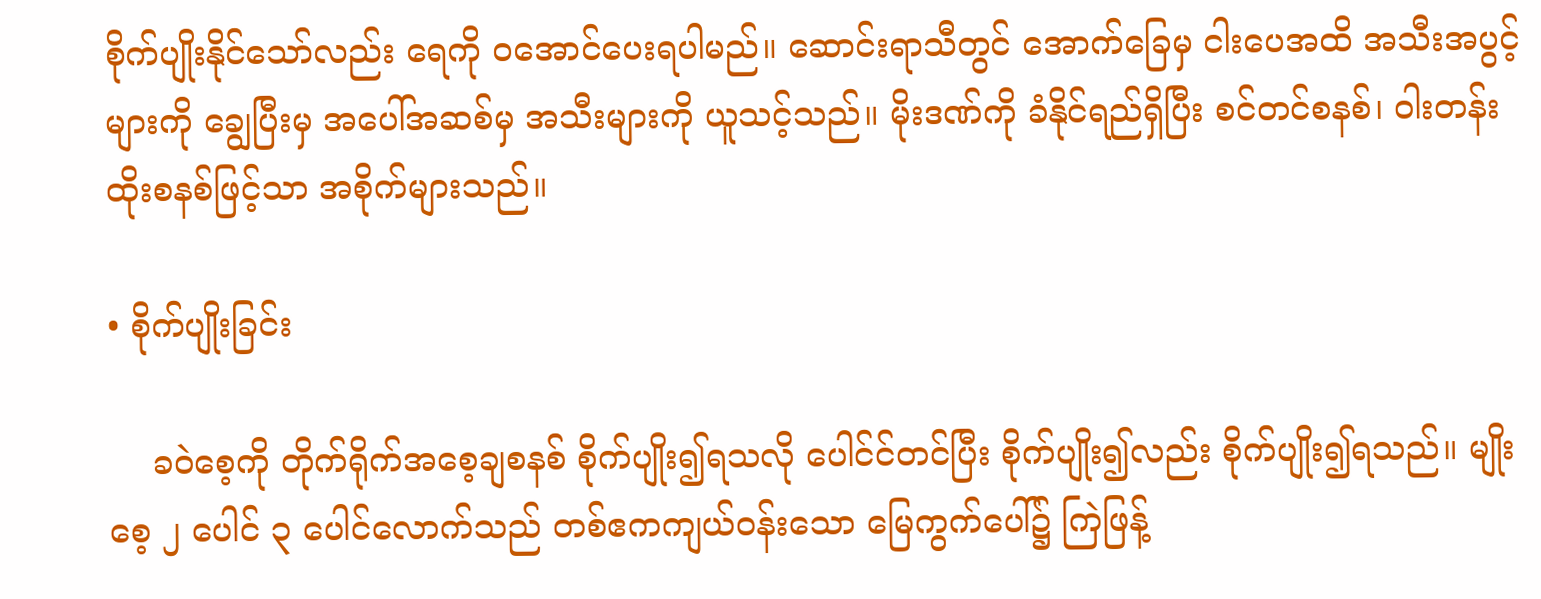စိုက်ပျိုးနိုင်သော်လည်း ရေကို ၀အောင်ပေးရပါမည်။ ဆောင်းရာသီတွင် အောက်ခြေမှ ငါးပေအထိ အသီးအပွင့်များကို ချွေပြီးမှ အပေါ်အဆစ်မှ အသီးများကို ယူသင့်သည်။ မိုးဒဏ်ကို ခံနိုင်ရည်ရှိပြီး စင်တင်စနစ်၊ ဝါးတန်းထိုးစနစ်ဖြင့်သာ အစိုက်များသည်။

• စိုက်ပျိုးခြင်း

    ခဝဲစေ့ကို တိုက်ရိုက်အစေ့ချစနစ် စိုက်ပျိုး၍ရသလို ပေါင်င်တင်ပြီး စိုက်ပျိုး၍လည်း စိုက်ပျိုး၍ရသည်။ မျိုးစေ့ ၂ ပေါင် ၃ ပေါင်လောက်သည် တစ်ဧကကျယ်ဝန်းသော မြေကွက်ပေါ်၌ ကြဲဖြန့်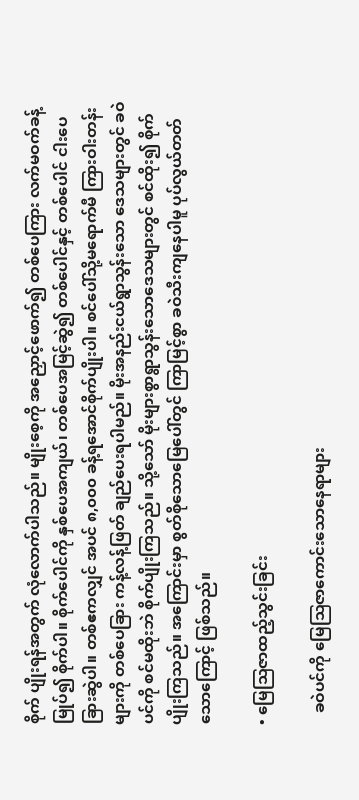စိုက် ပျိုးရန်အတွက် လုံလောက်ပါသည်။ မျိုးစေ့ကို အညှောင့်ဖောက်၍ တစ်ပေကြား လက်မဝက်ခန့်မြုပ်၍ စိုက်ပါ။ စိုက်ပေါင်ကို နှစ်ပေအကျယ်၊ တစ်ပေအမြင့်ဆွဲ၍ တစ်ပေါင်နှင့် တစ်ပေါင် ငါးပေခြားဆွဲပါ။ တစ်ဧကလျှင် အပင် ၈,၀၀၀ ခန့်ရအောင်စိုက်ပျိုးပါ။ စင်ပေါ်သို့မရောက်မီ ကြားဝါးတန်းများကို တစ်ပေခြား ကန့်လန့်ဖြတ် ချည်ပေးရပါမည်။ မိုးအနည်းငယ်ရွာသွန်းသော ဒေသများတွင် ခဝဲပင်ကို စင်မထိုးဘဲ စိုက်ပျိုးကြသည်။ သို့သော် မိုးများစွာရွာသွန်းသောဒေသများတွင် စင်ထိုး၍ စိုက်ပျိုးကြသည်။ အကြောင်းမှာ စွတ်စိုသောမြေပေါ်တွင် ကြာမြင့်စွာ ခဝဲသီးကျနေပါမူ ပုပ်လွယ်တတ်သောကြောင့် ဖြစ်သည်။

• မြေသြဇာထည့်သွင်းခြင်း

   ခဝဲပင်ကို မြေဩဇာကောင်းသောနေရာများ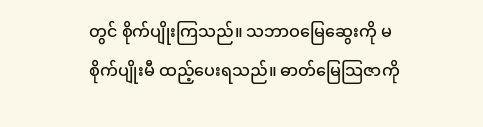တွင် စိုက်ပျိုးကြသည်။ သဘာဝမြေဆွေးကို မစိုက်ပျိုးမီ ထည့်ပေးရသည်။ ဓာတ်မြေသြဇာကို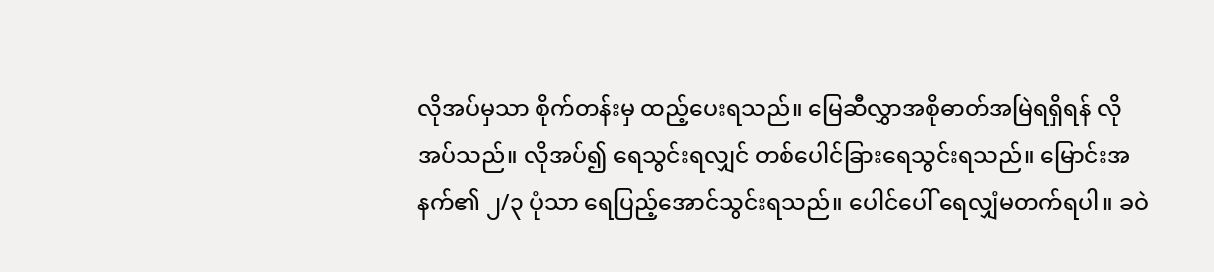လိုအပ်မှသာ စိုက်တန်းမှ ထည့်ပေးရသည်။ မြေဆီလွှာအစိုဓာတ်အမြဲရရှိရန် လိုအပ်သည်။ လိုအပ်၍ ရေသွင်းရလျှင် တစ်ပေါင်ခြားရေသွင်းရသည်။ မြောင်းအနက်၏ ၂/၃ ပုံသာ ရေပြည့်အောင်သွင်းရသည်။ ပေါင်ပေါ် ရေလျှံမတက်ရပါ။ ခဝဲ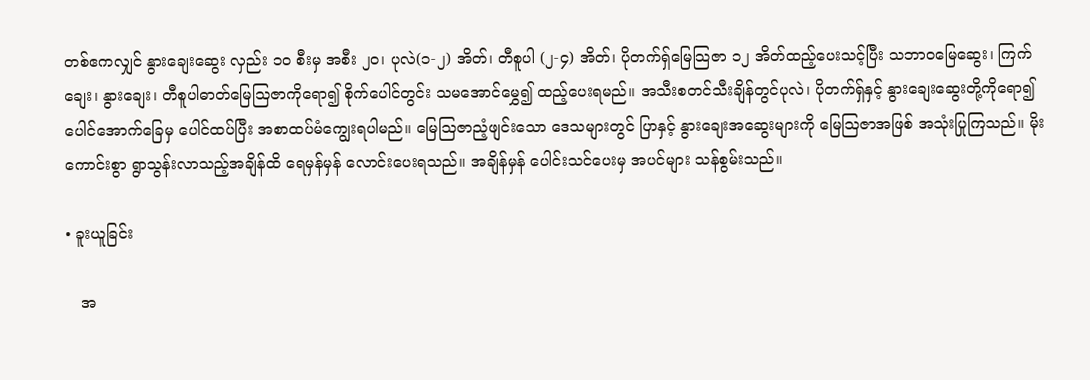တစ်ဧကလျှင် နွားချေးဆွေး လှည်း ၁၀ စီးမှ အစီး ၂၀၊ ပုလဲ(၁-၂) အိတ်၊ တီစူပါ (၂-၄) အိတ်၊ ပိုတက်ရှ်မြေသြဇာ ၁၂ အိတ်ထည့်ပေးသင့်ပြီး သဘာဝမြေဆွေး၊ ကြက်ချေး၊ နွားချေး၊ တီစူပါဓာတ်မြေသြဇာကိုရော၍ စိုက်ပေါင်တွင်း သမအောင်မွှေ၍ ထည့်ပေးရမည်။ အသီးစတင်သီးချိန်တွင်ပုလဲ၊ ပိုတက်ရှ်နှင့် နွားချေးဆွေးတို့ကိုရော၍ ပေါင်အောက်ခြေမှ ပေါင်ထပ်ပြီး အစာထပ်မံကျွေးရပါမည်။ မြေဩဇာညံ့ဖျင်းသော ဒေသများတွင် ပြာနှင့် နွားချေးအဆွေးများကို မြေဩဇာအဖြစ် အသုံးပြုကြသည်။ မိုးကောင်းစွာ ရွာသွန်းလာသည့်အချိန်ထိ ရေမှန်မှန် လောင်းပေးရသည်။ အချိန်မှန် ပေါင်းသင်ပေးမှ အပင်များ သန်စွမ်းသည်။

• ခူးယူခြင်း

   အ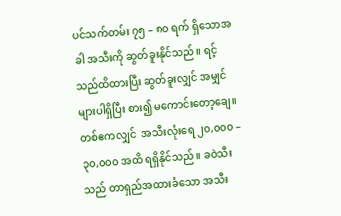ပင်သက်တမ်း ၇၅ – ၈၀ ရက် ရှိသောအခါ အသီးကို ဆွတ်ခူးနိုင်သည်။ ရင့်သည်ထိထားပြီး ဆွတ်ခူးလျှင် အမျှင်များပါရှိပြီး စား၍ မကောင်းတော့ချေ။ တစ်ဧကလျှင်  အသီးလုံးရေ ၂၀,၀၀၀ – ၃၀,၀၀၀ အထိ ရရှိနိုင်သည်။ ခဝဲသီးသည် တာရှည်အထားခံသော အသီး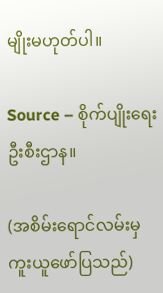မျိုးမဟုတ်ပါ။

Source – စိုက်ပျိုးရေးဦးစီးဌာန။

(အစိမ်းရောင်လမ်းမှ ကူးယူဖော်ပြသည်)